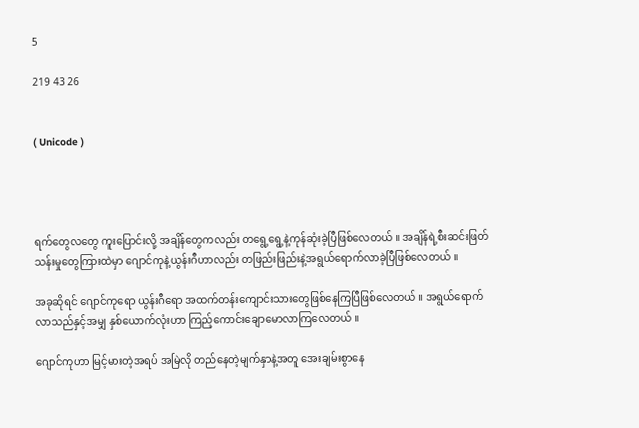5

219 43 26


( Unicode )




ရက်တွေလတွေ ကူးပြောင်းလို့ အချိန်တွေကလည်း တရွေ့ရွေ့နဲ့ကုန်ဆုံးခဲ့ပြီဖြစ်လေတယ် ။ အချိန်ရဲ့စီးဆင်းဖြတ်သန်းမှုတွေကြားထဲမှာ ဂျောင်ကုနဲ့ယွန်းဂီဟာလည်း တဖြည်းဖြည်းနဲ့အရွယ်ရောက်လာခဲ့ပြီဖြစ်လေတယ် ။

အခုဆိုရင် ဂျောင်ကုရော ယွန်းဂီရော အထက်တန်းကျောင်းသားတွေဖြစ်နေကြပြီဖြစ်လေတယ် ။ အရွယ်ရောက်လာသည်နှင့်အမျှ နှစ်ယောက်လုံးဟာ ကြည့်ကောင်းချောမောလာကြလေတယ် ။

ဂျောင်ကုဟာ မြင့်မားတဲ့အရပ် အမြဲလို တည်နေတဲ့မျက်နှာနဲ့အတူ အေးချမ်းစွာနေ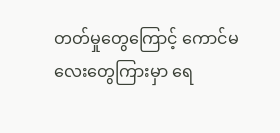တတ်မှုတွေကြောင့် ကောင်မလေးတွေကြားမှာ ရေ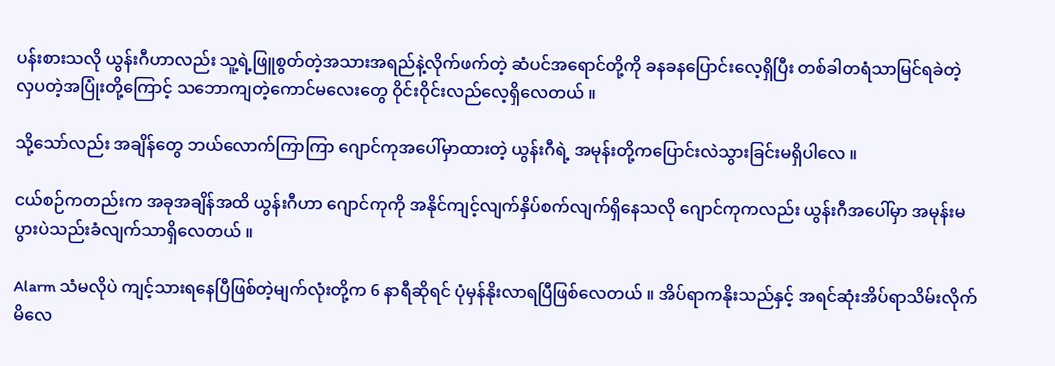ပန်းစားသလို ယွန်းဂီဟာလည်း သူ့ရဲ့ဖြူစွတ်တဲ့အသားအရည်နဲ့လိုက်ဖက်တဲ့ ဆံပင်အရောင်တို့ကို ခနခနပြောင်းလေ့ရှိပြီး တစ်ခါတရံသာမြင်ရခဲတဲ့ လှပတဲ့အပြုံးတို့ကြောင့် သဘောကျတဲ့ကောင်မလေးတွေ ဝိုင်းဝိုင်းလည်လေ့ရှိလေတယ် ။

သို့သော်လည်း အချိန်တွေ ဘယ်လောက်ကြာကြာ ဂျောင်ကုအပေါ်မှာထားတဲ့ ယွန်းဂီရဲ့ အမုန်းတို့ကပြောင်းလဲသွားခြင်းမရှိပါလေ ။

ငယ်စဉ်ကတည်းက အခုအချိန်အထိ ယွန်းဂီဟာ ဂျောင်ကုကို အနိုင်ကျင့်လျက်နှိပ်စက်လျက်ရှိနေသလို ဂျောင်ကုကလည်း ယွန်းဂီအပေါ်မှာ အမုန်းမပွားပဲသည်းခံလျက်သာရှိလေတယ် ။

Alarm သံမလိုပဲ ကျင့်သားရနေပြီဖြစ်တဲ့မျက်လုံးတို့က 6 နာရီဆိုရင် ပုံမှန်နိုးလာရပြီဖြစ်လေတယ် ။ အိပ်ရာကနိုးသည်နှင့် အရင်ဆုံးအိပ်ရာသိမ်းလိုက်မိလေ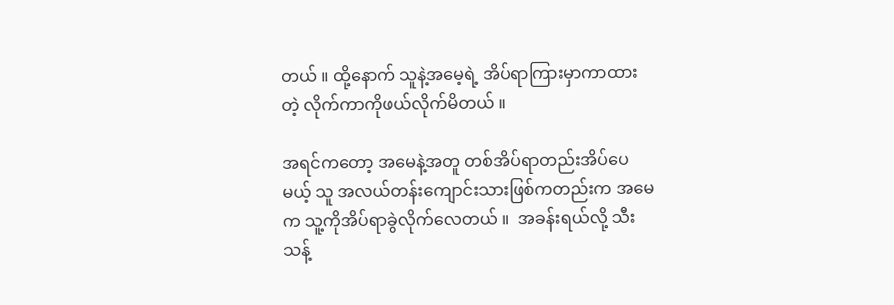တယ် ။ ထို့နောက် သူနဲ့အမေ့ရဲ့ အိပ်ရာကြားမှာကာထားတဲ့ လိုက်ကာကိုဖယ်လိုက်မိတယ် ။

အရင်ကတော့ အမေနဲ့အတူ တစ်အိပ်ရာတည်းအိပ်ပေမယ့် သူ အလယ်တန်း‌ကျောင်းသားဖြစ်ကတည်းက အမေက သူ့ကိုအိပ်ရာခွဲလိုက်လေတယ် ။  အခန်းရယ်လို့ သီးသန့်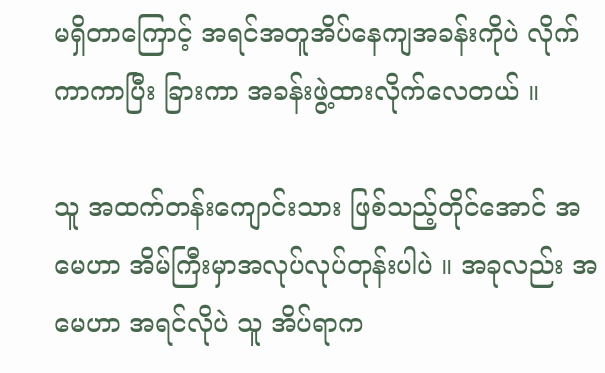မရှိတာကြောင့် အရင်အတူအိပ်နေကျအခန်းကိုပဲ လိုက်ကာကာပြီး ခြားကာ အခန်းဖွဲ့ထားလိုက်လေတယ် ။

သူ အထက်တန်းကျောင်းသား ဖြစ်သည့်တိုင်အောင် အမေဟာ အိမ်ကြီးမှာအလုပ်လုပ်တုန်းပါပဲ ။ အခုလည်း အမေဟာ အရင်လိုပဲ သူ အိပ်ရာက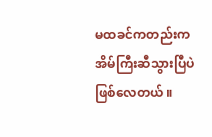မထခင်ကတည်းက အိမ်ကြီးဆီသွားပြီပဲဖြစ်လေတယ် ။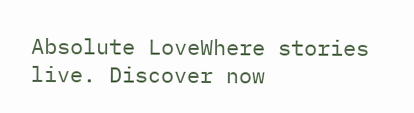Absolute LoveWhere stories live. Discover now